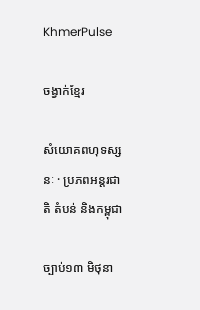KhmerPulse

ចង្វាក់ខ្មែរ

សំយោគពហុទស្សនៈ · ប្រភពអន្តរជាតិ តំបន់ និងកម្ពុជា

ច្បាប់១៣ មិថុនា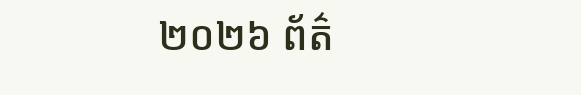២០២៦ ព័ត៌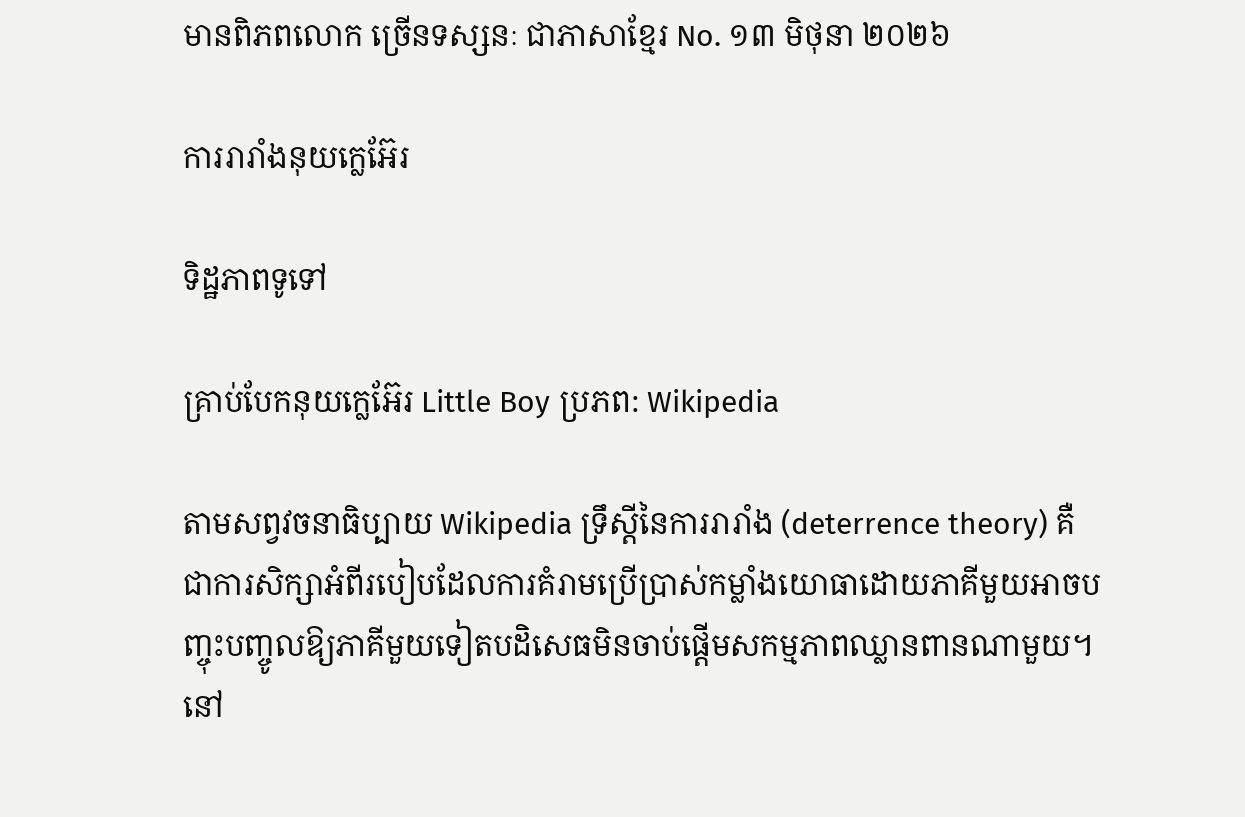មានពិភពលោក ច្រើនទស្សនៈ ជាភាសាខ្មែរ No. ១៣ មិថុនា ២០២៦

ការរារាំងនុយក្លេអ៊ែរ

ទិដ្ឋភាពទូទៅ

គ្រាប់បែកនុយក្លេអ៊ែរ Little Boy ប្រភព: Wikipedia

តាមសព្វវចនាធិប្បាយ Wikipedia ទ្រឹស្ដីនៃការរារាំង (deterrence theory) គឺជាការសិក្សាអំពីរបៀបដែលការគំរាមប្រើប្រាស់កម្លាំងយោធាដោយភាគីមួយអាចបញ្ចុះបញ្ចូលឱ្យភាគីមួយទៀតបដិសេធមិនចាប់ផ្ដើមសកម្មភាពឈ្លានពានណាមួយ។ នៅ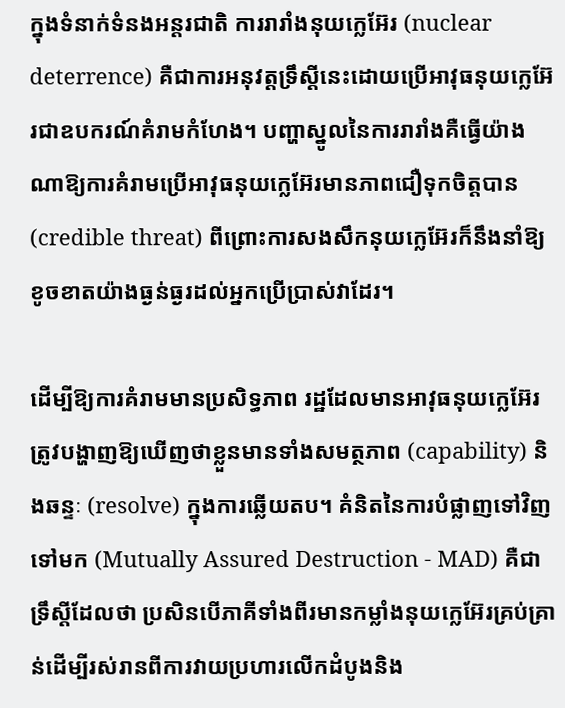ក្នុងទំនាក់ទំនងអន្តរជាតិ ការរារាំងនុយក្លេអ៊ែរ (nuclear deterrence) គឺជាការអនុវត្តទ្រឹស្ដីនេះដោយប្រើអាវុធនុយក្លេអ៊ែរជាឧបករណ៍គំរាមកំហែង។ បញ្ហាស្នូលនៃការរារាំងគឺធ្វើយ៉ាងណាឱ្យការគំរាមប្រើអាវុធនុយក្លេអ៊ែរមានភាពជឿទុកចិត្តបាន (credible threat) ពីព្រោះការសងសឹកនុយក្លេអ៊ែរក៏នឹងនាំឱ្យខូចខាតយ៉ាងធ្ងន់ធ្ងរដល់អ្នកប្រើប្រាស់វាដែរ។

ដើម្បីឱ្យការគំរាមមានប្រសិទ្ធភាព រដ្ឋដែលមានអាវុធនុយក្លេអ៊ែរត្រូវបង្ហាញឱ្យឃើញថាខ្លួនមានទាំងសមត្ថភាព (capability) និងឆន្ទៈ (resolve) ក្នុងការឆ្លើយតប។ គំនិតនៃការបំផ្លាញទៅវិញទៅមក (Mutually Assured Destruction - MAD) គឺជាទ្រឹស្ដីដែលថា ប្រសិនបើភាគីទាំងពីរមានកម្លាំងនុយក្លេអ៊ែរគ្រប់គ្រាន់ដើម្បីរស់រានពីការវាយប្រហារលើកដំបូងនិង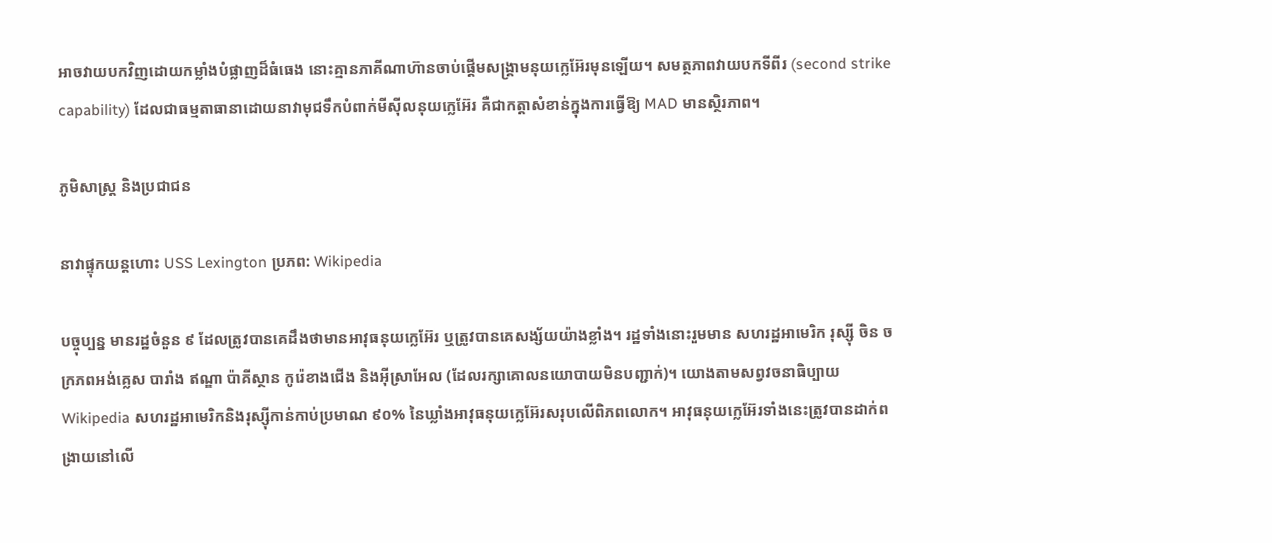អាចវាយបកវិញដោយកម្លាំងបំផ្លាញដ៏ធំធេង នោះគ្មានភាគីណាហ៊ានចាប់ផ្ដើមសង្គ្រាមនុយក្លេអ៊ែរមុនឡើយ។ សមត្ថភាពវាយបកទីពីរ (second strike capability) ដែលជាធម្មតាធានាដោយនាវាមុជទឹកបំពាក់មីស៊ីលនុយក្លេអ៊ែរ គឺជាកត្តាសំខាន់ក្នុងការធ្វើឱ្យ MAD មានស្ថិរភាព។

ភូមិសាស្ត្រ និងប្រជាជន

នាវាផ្ទុកយន្តហោះ USS Lexington ប្រភព: Wikipedia

បច្ចុប្បន្ន មានរដ្ឋចំនួន ៩ ដែលត្រូវបានគេដឹងថាមានអាវុធនុយក្លេអ៊ែរ ឬត្រូវបានគេសង្ស័យយ៉ាងខ្លាំង។ រដ្ឋទាំងនោះរួមមាន សហរដ្ឋអាមេរិក រុស្ស៊ី ចិន ចក្រភពអង់គ្លេស បារាំង ឥណ្ឌា ប៉ាគីស្ថាន កូរ៉េខាងជើង និងអ៊ីស្រាអែល (ដែលរក្សាគោលនយោបាយមិនបញ្ជាក់)។ យោងតាមសព្វវចនាធិប្បាយ Wikipedia សហរដ្ឋអាមេរិកនិងរុស្ស៊ីកាន់កាប់ប្រមាណ ៩០% នៃឃ្លាំងអាវុធនុយក្លេអ៊ែរសរុបលើពិភពលោក។ អាវុធនុយក្លេអ៊ែរទាំងនេះត្រូវបានដាក់ពង្រាយនៅលើ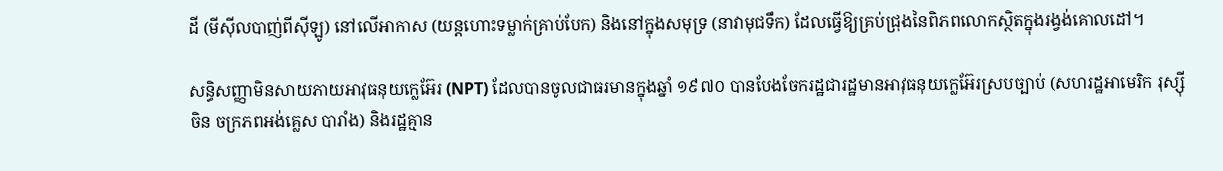ដី (មីស៊ីលបាញ់ពីស៊ីឡូ) នៅលើអាកាស (យន្តហោះទម្លាក់គ្រាប់បែក) និងនៅក្នុងសមុទ្រ (នាវាមុជទឹក) ដែលធ្វើឱ្យគ្រប់ជ្រុងនៃពិភពលោកស្ថិតក្នុងរង្វង់គោលដៅ។

សន្ធិសញ្ញាមិនសាយភាយអាវុធនុយក្លេអ៊ែរ (NPT) ដែលបានចូលជាធរមានក្នុងឆ្នាំ ១៩៧០ បានបែងចែករដ្ឋជារដ្ឋមានអាវុធនុយក្លេអ៊ែរស្របច្បាប់ (សហរដ្ឋអាមេរិក រុស្ស៊ី ចិន ចក្រភពអង់គ្លេស បារាំង) និងរដ្ឋគ្មាន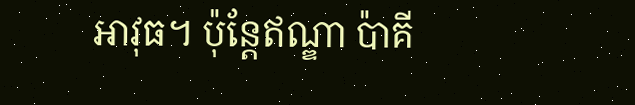អាវុធ។ ប៉ុន្តែឥណ្ឌា ប៉ាគី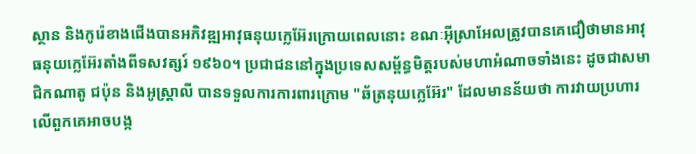ស្ថាន និងកូរ៉េខាងជើងបានអភិវឌ្ឍអាវុធនុយក្លេអ៊ែរក្រោយពេលនោះ ខណៈអ៊ីស្រាអែលត្រូវបានគេជឿថាមានអាវុធនុយក្លេអ៊ែរតាំងពីទសវត្សរ៍ ១៩៦០។ ប្រជាជននៅក្នុងប្រទេសសម្ព័ន្ធមិត្តរបស់មហាអំណាចទាំងនេះ ដូចជាសមាជិកណាតូ ជប៉ុន និងអូស្ត្រាលី បានទទួលការការពារក្រោម "ឆ័ត្រនុយក្លេអ៊ែរ" ដែលមានន័យថា ការវាយប្រហារលើពួកគេអាចបង្ក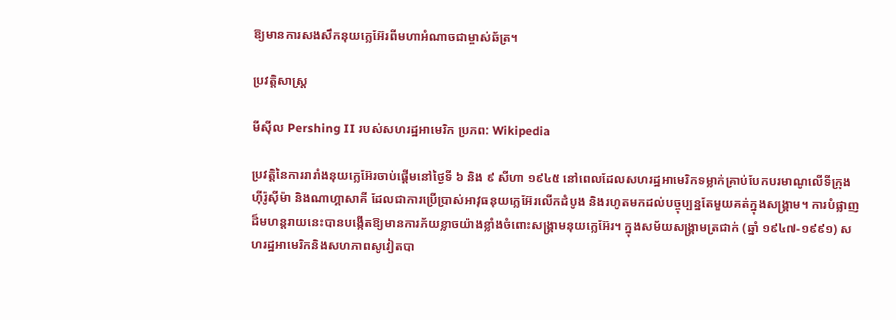ឱ្យមានការសងសឹកនុយក្លេអ៊ែរពីមហាអំណាចជាម្ចាស់ឆ័ត្រ។

ប្រវត្តិសាស្ត្រ

មីស៊ីល Pershing II របស់សហរដ្ឋអាមេរិក ប្រភព: Wikipedia

ប្រវត្តិនៃការរារាំងនុយក្លេអ៊ែរចាប់ផ្ដើមនៅថ្ងៃទី ៦ និង ៩ សីហា ១៩៤៥ នៅពេលដែលសហរដ្ឋអាមេរិកទម្លាក់គ្រាប់បែកបរមាណូលើទីក្រុងហ៊ីរ៉ូស៊ីម៉ា និងណាហ្គាសាគី ដែលជាការប្រើប្រាស់អាវុធនុយក្លេអ៊ែរលើកដំបូង និងរហូតមកដល់បច្ចុប្បន្នតែមួយគត់ក្នុងសង្គ្រាម។ ការបំផ្លាញដ៏មហន្តរាយនេះបានបង្កើតឱ្យមានការភ័យខ្លាចយ៉ាងខ្លាំងចំពោះសង្គ្រាមនុយក្លេអ៊ែរ។ ក្នុងសម័យសង្គ្រាមត្រជាក់ (ឆ្នាំ ១៩៤៧-១៩៩១) សហរដ្ឋអាមេរិកនិងសហភាពសូវៀតបា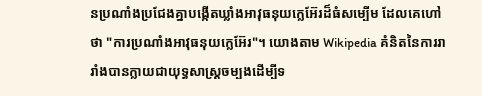នប្រណាំងប្រជែងគ្នាបង្កើតឃ្លាំងអាវុធនុយក្លេអ៊ែរដ៏ធំសម្បើម ដែលគេហៅថា "ការប្រណាំងអាវុធនុយក្លេអ៊ែរ"។ យោងតាម Wikipedia គំនិតនៃការរារាំងបានក្លាយជាយុទ្ធសាស្ត្រចម្បងដើម្បីទ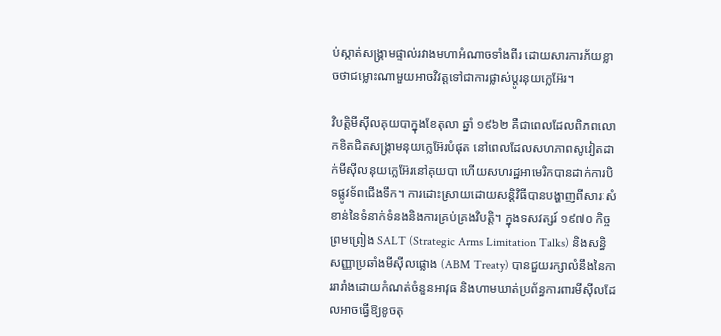ប់ស្កាត់សង្គ្រាមផ្ទាល់រវាងមហាអំណាចទាំងពីរ ដោយសារការភ័យខ្លាចថាជម្លោះណាមួយអាចវិវត្តទៅជាការផ្លាស់ប្ដូរនុយក្លេអ៊ែរ។

វិបត្តិមីស៊ីលគុយបាក្នុងខែតុលា ឆ្នាំ ១៩៦២ គឺជាពេលដែលពិភពលោកខិតជិតសង្គ្រាមនុយក្លេអ៊ែរបំផុត នៅពេលដែលសហភាពសូវៀតដាក់មីស៊ីលនុយក្លេអ៊ែរនៅគុយបា ហើយសហរដ្ឋអាមេរិកបានដាក់ការបិទផ្លូវទ័ពជើងទឹក។ ការដោះស្រាយដោយសន្តិវិធីបានបង្ហាញពីសារៈសំខាន់នៃទំនាក់ទំនងនិងការគ្រប់គ្រងវិបត្តិ។ ក្នុងទសវត្សរ៍ ១៩៧០ កិច្ចព្រមព្រៀង SALT (Strategic Arms Limitation Talks) និងសន្ធិសញ្ញាប្រឆាំងមីស៊ីលផ្លោង (ABM Treaty) បានជួយរក្សាលំនឹងនៃការរារាំងដោយកំណត់ចំនួនអាវុធ និងហាមឃាត់ប្រព័ន្ធការពារមីស៊ីលដែលអាចធ្វើឱ្យខូចតុ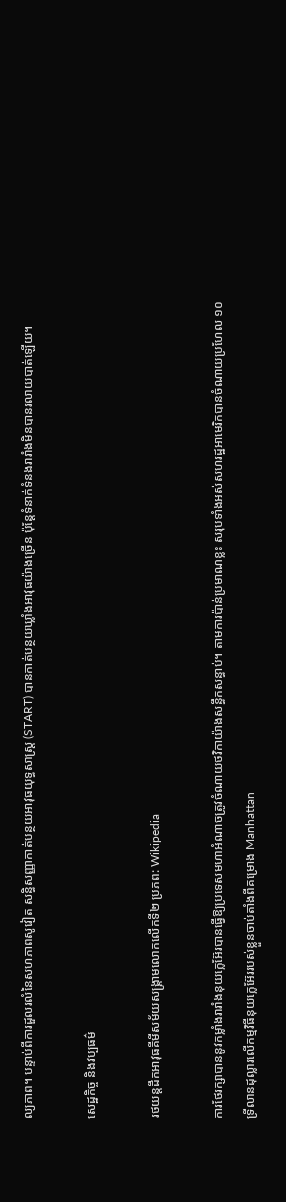ល្យភាព។ បន្ទាប់ពីការដួលរលំនៃសហភាពសូវៀត សន្ធិសញ្ញាកាត់បន្ថយអាវុធយុទ្ធសាស្ត្រ (START) បានកាត់បន្ថយឃ្លាំងអាវុធយ៉ាងច្រើន ប៉ុន្តែទំនាក់ទំនងរារាំងមិនបានរលាយបាត់ឡើយ។

សេដ្ឋកិច្ច និងវប្បធម៌

រថយន្តដឹកអាវុធគីមីសម័យសង្គ្រាមលោកលើកទី២ ប្រភព: Wikipedia

ការថែរក្សាបាននូវកម្លាំងរារាំងនុយក្លេអ៊ែរបានធ្វើឱ្យប្រទេសមហាអំណាចត្រូវចំណាយថវិកាយ៉ាងសន្ធឹកសន្ធាប់។ តាមការប៉ាន់ប្រមាណខ្លះ សរុបទាំងអស់សហរដ្ឋអាមេរិកបានចំណាយប្រហែល ១០ ទ្រីលានដុល្លារលើកម្មវិធីនុយក្លេអ៊ែររបស់ខ្លួនចាប់តាំងពីគម្រោង Manhattan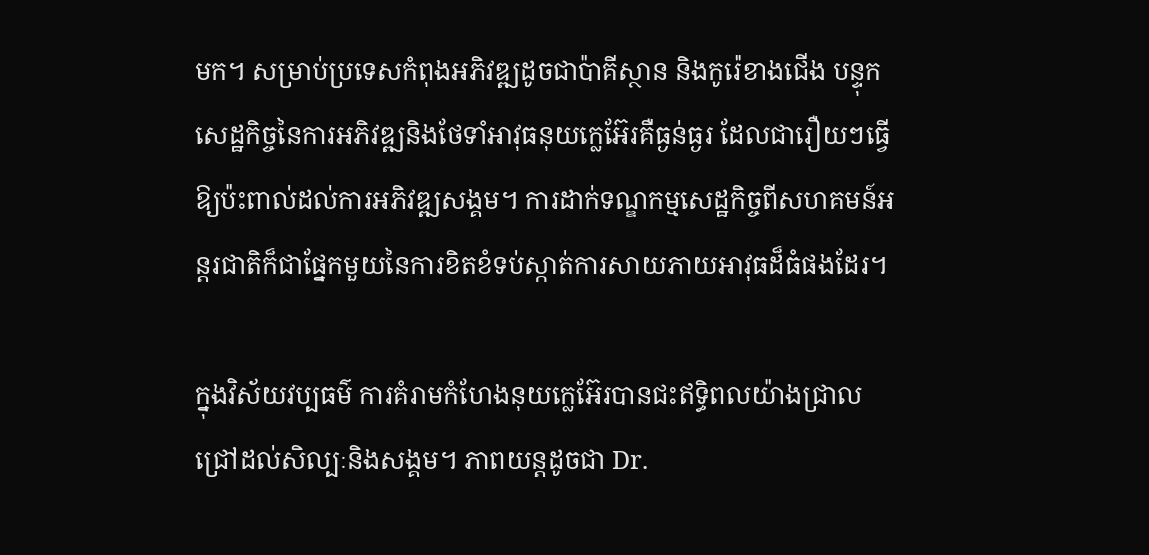មក។ សម្រាប់ប្រទេសកំពុងអភិវឌ្ឍដូចជាប៉ាគីស្ថាន និងកូរ៉េខាងជើង បន្ទុកសេដ្ឋកិច្ចនៃការអភិវឌ្ឍនិងថែទាំអាវុធនុយក្លេអ៊ែរគឺធ្ងន់ធ្ងរ ដែលជារឿយៗធ្វើឱ្យប៉ះពាល់ដល់ការអភិវឌ្ឍសង្គម។ ការដាក់ទណ្ឌកម្មសេដ្ឋកិច្ចពីសហគមន៍អន្តរជាតិក៏ជាផ្នែកមួយនៃការខិតខំទប់ស្កាត់ការសាយភាយអាវុធដ៏ធំផងដែរ។

ក្នុងវិស័យវប្បធម៌ ការគំរាមកំហែងនុយក្លេអ៊ែរបានជះឥទ្ធិពលយ៉ាងជ្រាលជ្រៅដល់សិល្បៈនិងសង្គម។ ភាពយន្តដូចជា Dr.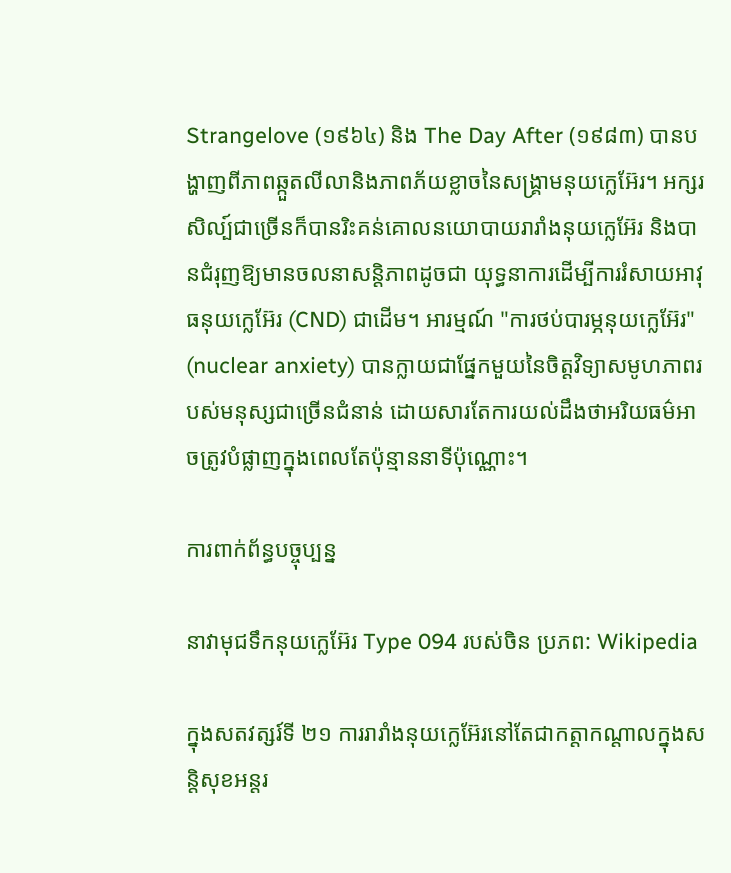Strangelove (១៩៦៤) និង The Day After (១៩៨៣) បានបង្ហាញពីភាពឆ្កួតលីលានិងភាពភ័យខ្លាចនៃសង្គ្រាមនុយក្លេអ៊ែរ។ អក្សរសិល្ប៍ជាច្រើនក៏បានរិះគន់គោលនយោបាយរារាំងនុយក្លេអ៊ែរ និងបានជំរុញឱ្យមានចលនាសន្តិភាពដូចជា យុទ្ធនាការដើម្បីការរំសាយអាវុធនុយក្លេអ៊ែរ (CND) ជាដើម។ អារម្មណ៍ "ការថប់បារម្ភនុយក្លេអ៊ែរ" (nuclear anxiety) បានក្លាយជាផ្នែកមួយនៃចិត្តវិទ្យាសមូហភាពរបស់មនុស្សជាច្រើនជំនាន់ ដោយសារតែការយល់ដឹងថាអរិយធម៌អាចត្រូវបំផ្លាញក្នុងពេលតែប៉ុន្មាននាទីប៉ុណ្ណោះ។

ការពាក់ព័ន្ធបច្ចុប្បន្ន

នាវាមុជទឹកនុយក្លេអ៊ែរ Type 094 របស់ចិន ប្រភព: Wikipedia

ក្នុងសតវត្សរ៍ទី ២១ ការរារាំងនុយក្លេអ៊ែរនៅតែជាកត្តាកណ្ដាលក្នុងសន្តិសុខអន្តរ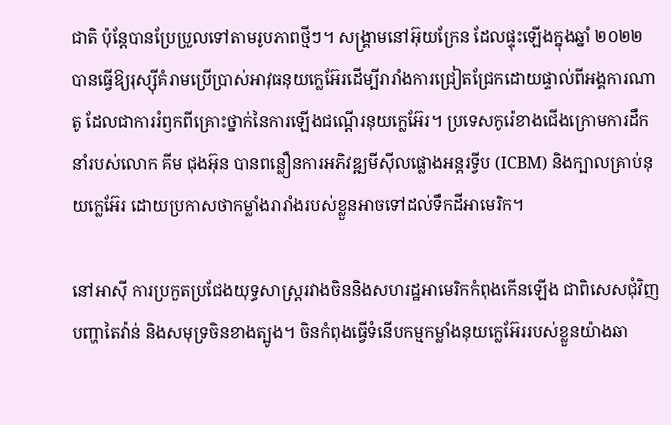ជាតិ ប៉ុន្តែបានប្រែប្រួលទៅតាមរូបភាពថ្មីៗ។ សង្គ្រាមនៅអ៊ុយក្រែន ដែលផ្ទុះឡើងក្នុងឆ្នាំ ២០២២ បានធ្វើឱ្យរុស្ស៊ីគំរាមប្រើប្រាស់អាវុធនុយក្លេអ៊ែរដើម្បីរារាំងការជ្រៀតជ្រែកដោយផ្ទាល់ពីអង្គការណាតូ ដែលជាការរំឭកពីគ្រោះថ្នាក់នៃការឡើងជណ្ដើរនុយក្លេអ៊ែរ។ ប្រទេសកូរ៉េខាងជើងក្រោមការដឹកនាំរបស់លោក គីម ជុងអ៊ុន បានពន្លឿនការអភិវឌ្ឍមីស៊ីលផ្លោងអន្តរទ្វីប (ICBM) និងក្បាលគ្រាប់នុយក្លេអ៊ែរ ដោយប្រកាសថាកម្លាំងរារាំងរបស់ខ្លួនអាចទៅដល់ទឹកដីអាមេរិក។

នៅអាស៊ី ការប្រកួតប្រជែងយុទ្ធសាស្ត្ររវាងចិននិងសហរដ្ឋអាមេរិកកំពុងកើនឡើង ជាពិសេសជុំវិញបញ្ហាតៃវ៉ាន់ និងសមុទ្រចិនខាងត្បូង។ ចិនកំពុងធ្វើទំនើបកម្មកម្លាំងនុយក្លេអ៊ែររបស់ខ្លួនយ៉ាងឆា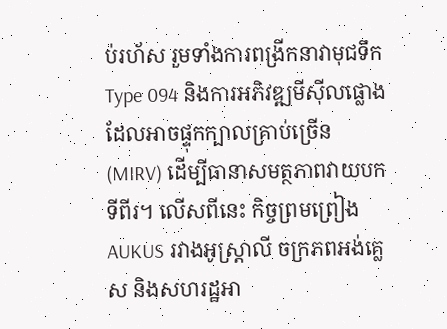ប់រហ័ស រួមទាំងការពង្រីកនាវាមុជទឹក Type 094 និងការអភិវឌ្ឍមីស៊ីលផ្លោងដែលអាចផ្ទុកក្បាលគ្រាប់ច្រើន (MIRV) ដើម្បីធានាសមត្ថភាពវាយបកទីពីរ។ លើសពីនេះ កិច្ចព្រមព្រៀង AUKUS រវាងអូស្ត្រាលី ចក្រភពអង់គ្លេស និងសហរដ្ឋអា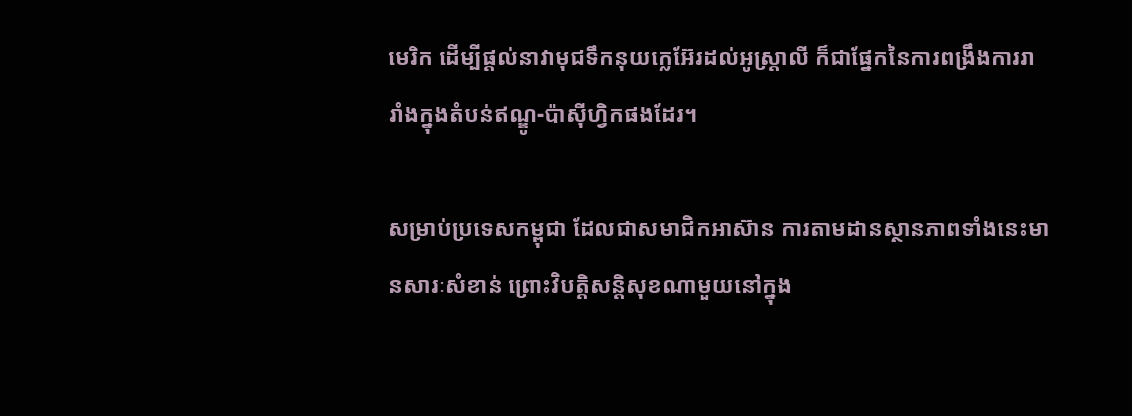មេរិក ដើម្បីផ្ដល់នាវាមុជទឹកនុយក្លេអ៊ែរដល់អូស្ត្រាលី ក៏ជាផ្នែកនៃការពង្រឹងការរារាំងក្នុងតំបន់ឥណ្ឌូ-ប៉ាស៊ីហ្វិកផងដែរ។

សម្រាប់ប្រទេសកម្ពុជា ដែលជាសមាជិកអាស៊ាន ការតាមដានស្ថានភាពទាំងនេះមានសារៈសំខាន់ ព្រោះវិបត្តិសន្តិសុខណាមួយនៅក្នុង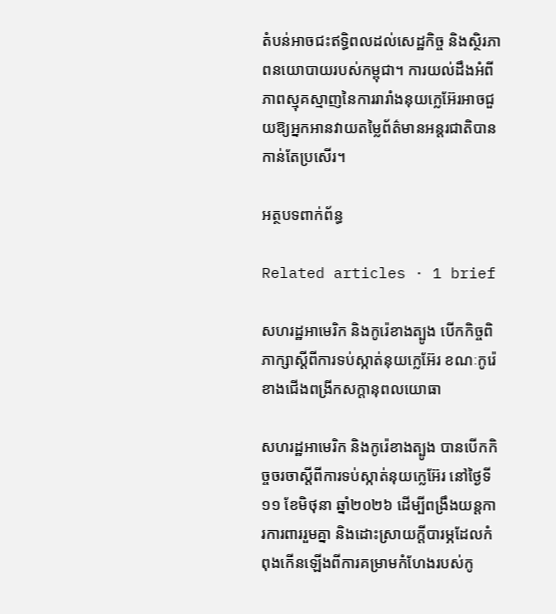តំបន់អាចជះឥទ្ធិពលដល់សេដ្ឋកិច្ច និងស្ថិរភាពនយោបាយរបស់កម្ពុជា។ ការយល់ដឹងអំពីភាពស្មុគស្មាញនៃការរារាំងនុយក្លេអ៊ែរអាចជួយឱ្យអ្នកអានវាយតម្លៃព័ត៌មានអន្តរជាតិបានកាន់តែប្រសើរ។

អត្ថបទពាក់ព័ន្ធ

Related articles · 1 brief

សហរដ្ឋអាមេរិក និងកូរ៉េខាងត្បូង បើកកិច្ចពិភាក្សាស្តីពីការទប់ស្កាត់នុយក្លេអ៊ែរ ខណៈកូរ៉េខាងជើងពង្រីកសក្ដានុពលយោធា

សហរដ្ឋអាមេរិក និងកូរ៉េខាងត្បូង បានបើកកិច្ចចរចាស្តីពីការទប់ស្កាត់នុយក្លេអ៊ែរ នៅថ្ងៃទី១១ ខែមិថុនា ឆ្នាំ២០២៦ ដើម្បីពង្រឹងយន្តការការពាររួមគ្នា និងដោះស្រាយក្តីបារម្ភដែលកំពុងកើនឡើងពីការគម្រាមកំហែងរបស់កូ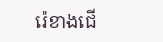រ៉េខាងជើ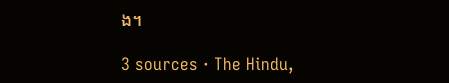ង។

3 sources · The Hindu,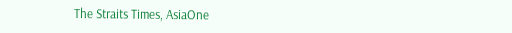The Straits Times, AsiaOne